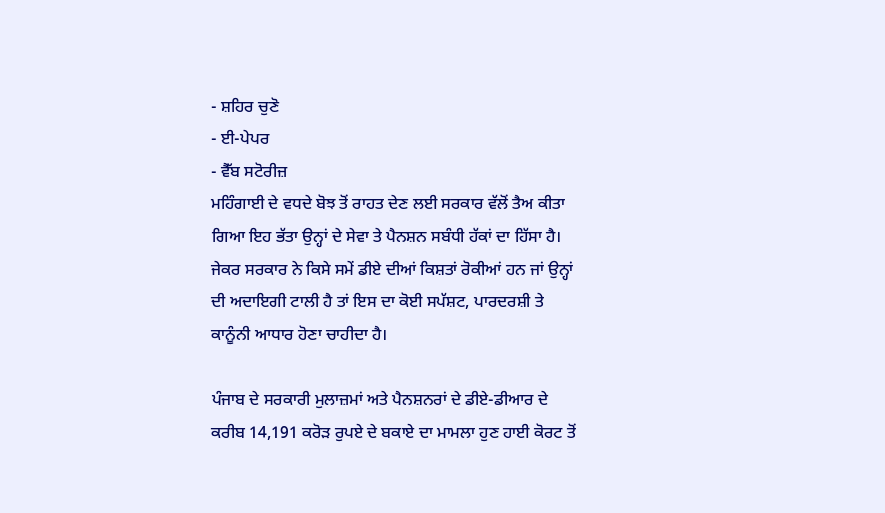- ਸ਼ਹਿਰ ਚੁਣੋ
- ਈ-ਪੇਪਰ
- ਵੈੱਬ ਸਟੋਰੀਜ਼
ਮਹਿੰਗਾਈ ਦੇ ਵਧਦੇ ਬੋਝ ਤੋਂ ਰਾਹਤ ਦੇਣ ਲਈ ਸਰਕਾਰ ਵੱਲੋਂ ਤੈਅ ਕੀਤਾ ਗਿਆ ਇਹ ਭੱਤਾ ਉਨ੍ਹਾਂ ਦੇ ਸੇਵਾ ਤੇ ਪੈਨਸ਼ਨ ਸਬੰਧੀ ਹੱਕਾਂ ਦਾ ਹਿੱਸਾ ਹੈ। ਜੇਕਰ ਸਰਕਾਰ ਨੇ ਕਿਸੇ ਸਮੇਂ ਡੀਏ ਦੀਆਂ ਕਿਸ਼ਤਾਂ ਰੋਕੀਆਂ ਹਨ ਜਾਂ ਉਨ੍ਹਾਂ ਦੀ ਅਦਾਇਗੀ ਟਾਲੀ ਹੈ ਤਾਂ ਇਸ ਦਾ ਕੋਈ ਸਪੱਸ਼ਟ, ਪਾਰਦਰਸ਼ੀ ਤੇ ਕਾਨੂੰਨੀ ਆਧਾਰ ਹੋਣਾ ਚਾਹੀਦਾ ਹੈ।

ਪੰਜਾਬ ਦੇ ਸਰਕਾਰੀ ਮੁਲਾਜ਼ਮਾਂ ਅਤੇ ਪੈਨਸ਼ਨਰਾਂ ਦੇ ਡੀਏ-ਡੀਆਰ ਦੇ ਕਰੀਬ 14,191 ਕਰੋੜ ਰੁਪਏ ਦੇ ਬਕਾਏ ਦਾ ਮਾਮਲਾ ਹੁਣ ਹਾਈ ਕੋਰਟ ਤੋਂ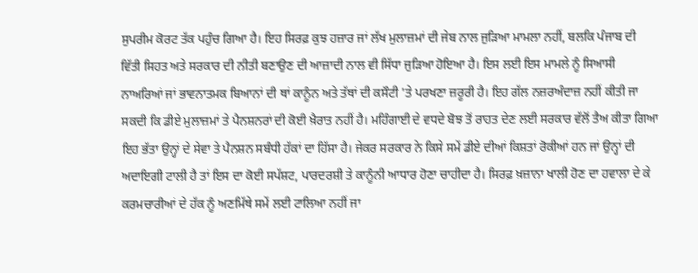ਸੁਪਰੀਮ ਕੋਰਟ ਤੱਕ ਪਹੁੰਚ ਗਿਆ ਹੈ। ਇਹ ਸਿਰਫ਼ ਕੁਝ ਹਜ਼ਾਰ ਜਾਂ ਲੱਖ ਮੁਲਾਜ਼ਮਾਂ ਦੀ ਜੇਬ ਨਾਲ ਜੁੜਿਆ ਮਾਮਲਾ ਨਹੀਂ, ਬਲਕਿ ਪੰਜਾਬ ਦੀ ਵਿੱਤੀ ਸਿਹਤ ਅਤੇ ਸਰਕਾਰ ਦੀ ਨੀਤੀ ਬਣਾਉਣ ਦੀ ਆਜ਼ਾਦੀ ਨਾਲ ਵੀ ਸਿੱਧਾ ਜੁੜਿਆ ਹੋਇਆ ਹੈ। ਇਸ ਲਈ ਇਸ ਮਾਮਲੇ ਨੂੰ ਸਿਆਸੀ ਨਾਅਰਿਆਂ ਜਾਂ ਭਾਵਨਾਤਮਕ ਬਿਆਨਾਂ ਦੀ ਥਾਂ ਕਾਨੂੰਨ ਅਤੇ ਤੱਥਾਂ ਦੀ ਕਸੌਟੀ 'ਤੇ ਪਰਖਣਾ ਜ਼ਰੂਰੀ ਹੈ। ਇਹ ਗੱਲ ਨਜ਼ਰਅੰਦਾਜ਼ ਨਹੀਂ ਕੀਤੀ ਜਾ ਸਕਦੀ ਕਿ ਡੀਏ ਮੁਲਾਜ਼ਮਾਂ ਤੇ ਪੈਨਸ਼ਨਰਾਂ ਦੀ ਕੋਈ ਖ਼ੈਰਾਤ ਨਹੀਂ ਹੈ। ਮਹਿੰਗਾਈ ਦੇ ਵਧਦੇ ਬੋਝ ਤੋਂ ਰਾਹਤ ਦੇਣ ਲਈ ਸਰਕਾਰ ਵੱਲੋਂ ਤੈਅ ਕੀਤਾ ਗਿਆ ਇਹ ਭੱਤਾ ਉਨ੍ਹਾਂ ਦੇ ਸੇਵਾ ਤੇ ਪੈਨਸ਼ਨ ਸਬੰਧੀ ਹੱਕਾਂ ਦਾ ਹਿੱਸਾ ਹੈ। ਜੇਕਰ ਸਰਕਾਰ ਨੇ ਕਿਸੇ ਸਮੇਂ ਡੀਏ ਦੀਆਂ ਕਿਸ਼ਤਾਂ ਰੋਕੀਆਂ ਹਨ ਜਾਂ ਉਨ੍ਹਾਂ ਦੀ ਅਦਾਇਗੀ ਟਾਲੀ ਹੈ ਤਾਂ ਇਸ ਦਾ ਕੋਈ ਸਪੱਸ਼ਟ, ਪਾਰਦਰਸ਼ੀ ਤੇ ਕਾਨੂੰਨੀ ਆਧਾਰ ਹੋਣਾ ਚਾਹੀਦਾ ਹੈ। ਸਿਰਫ਼ ਖ਼ਜ਼ਾਨਾ ਖਾਲੀ ਹੋਣ ਦਾ ਹਵਾਲਾ ਦੇ ਕੇ ਕਰਮਚਾਰੀਆਂ ਦੇ ਹੱਕ ਨੂੰ ਅਣਮਿੱਥੇ ਸਮੇਂ ਲਈ ਟਾਲਿਆ ਨਹੀਂ ਜਾ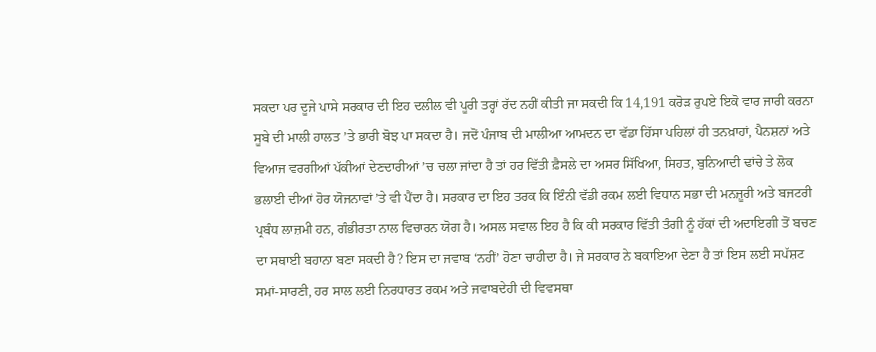ਸਕਦਾ ਪਰ ਦੂਜੇ ਪਾਸੇ ਸਰਕਾਰ ਦੀ ਇਹ ਦਲੀਲ ਵੀ ਪੂਰੀ ਤਰ੍ਹਾਂ ਰੱਦ ਨਹੀਂ ਕੀਤੀ ਜਾ ਸਕਦੀ ਕਿ 14,191 ਕਰੋੜ ਰੁਪਏ ਇਕੋ ਵਾਰ ਜਾਰੀ ਕਰਨਾ ਸੂਬੇ ਦੀ ਮਾਲੀ ਹਾਲਤ ’ਤੇ ਭਾਰੀ ਬੋਝ ਪਾ ਸਕਦਾ ਹੈ। ਜਦੋਂ ਪੰਜਾਬ ਦੀ ਮਾਲੀਆ ਆਮਦਨ ਦਾ ਵੱਡਾ ਹਿੱਸਾ ਪਹਿਲਾਂ ਹੀ ਤਨਖ਼ਾਹਾਂ, ਪੈਨਸ਼ਨਾਂ ਅਤੇ ਵਿਆਜ ਵਰਗੀਆਂ ਪੱਕੀਆਂ ਦੇਣਦਾਰੀਆਂ ’ਚ ਚਲਾ ਜਾਂਦਾ ਹੈ ਤਾਂ ਹਰ ਵਿੱਤੀ ਫ਼ੈਸਲੇ ਦਾ ਅਸਰ ਸਿੱਖਿਆ, ਸਿਹਤ, ਬੁਨਿਆਦੀ ਢਾਂਚੇ ਤੇ ਲੋਕ ਭਲਾਈ ਦੀਆਂ ਹੋਰ ਯੋਜਨਾਵਾਂ ’ਤੇ ਵੀ ਪੈਂਦਾ ਹੈ। ਸਰਕਾਰ ਦਾ ਇਹ ਤਰਕ ਕਿ ਇੰਨੀ ਵੱਡੀ ਰਕਮ ਲਈ ਵਿਧਾਨ ਸਭਾ ਦੀ ਮਨਜ਼ੂਰੀ ਅਤੇ ਬਜਟਰੀ ਪ੍ਰਬੰਧ ਲਾਜ਼ਮੀ ਹਨ, ਗੰਭੀਰਤਾ ਨਾਲ ਵਿਚਾਰਨ ਯੋਗ ਹੈ। ਅਸਲ ਸਵਾਲ ਇਹ ਹੈ ਕਿ ਕੀ ਸਰਕਾਰ ਵਿੱਤੀ ਤੰਗੀ ਨੂੰ ਹੱਕਾਂ ਦੀ ਅਦਾਇਗੀ ਤੋਂ ਬਚਣ ਦਾ ਸਥਾਈ ਬਹਾਨਾ ਬਣਾ ਸਕਦੀ ਹੈ? ਇਸ ਦਾ ਜਵਾਬ ‘ਨਹੀਂ’ ਹੋਣਾ ਚਾਹੀਦਾ ਹੈ। ਜੇ ਸਰਕਾਰ ਨੇ ਬਕਾਇਆ ਦੇਣਾ ਹੈ ਤਾਂ ਇਸ ਲਈ ਸਪੱਸ਼ਟ ਸਮਾਂ-ਸਾਰਣੀ, ਹਰ ਸਾਲ ਲਈ ਨਿਰਧਾਰਤ ਰਕਮ ਅਤੇ ਜਵਾਬਦੇਹੀ ਦੀ ਵਿਵਸਥਾ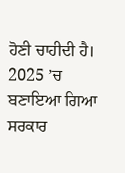ਹੋਣੀ ਚਾਹੀਦੀ ਹੈ। 2025 ’ਚ ਬਣਾਇਆ ਗਿਆ ਸਰਕਾਰ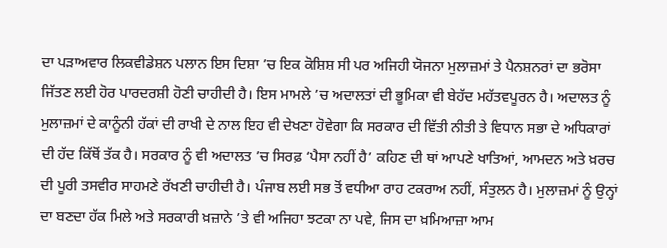ਦਾ ਪੜਾਅਵਾਰ ਲਿਕਵੀਡੇਸ਼ਨ ਪਲਾਨ ਇਸ ਦਿਸ਼ਾ ’ਚ ਇਕ ਕੋਸ਼ਿਸ਼ ਸੀ ਪਰ ਅਜਿਹੀ ਯੋਜਨਾ ਮੁਲਾਜ਼ਮਾਂ ਤੇ ਪੈਨਸ਼ਨਰਾਂ ਦਾ ਭਰੋਸਾ ਜਿੱਤਣ ਲਈ ਹੋਰ ਪਾਰਦਰਸ਼ੀ ਹੋਣੀ ਚਾਹੀਦੀ ਹੈ। ਇਸ ਮਾਮਲੇ ’ਚ ਅਦਾਲਤਾਂ ਦੀ ਭੂਮਿਕਾ ਵੀ ਬੇਹੱਦ ਮਹੱਤਵਪੂਰਨ ਹੈ। ਅਦਾਲਤ ਨੂੰ ਮੁਲਾਜ਼ਮਾਂ ਦੇ ਕਾਨੂੰਨੀ ਹੱਕਾਂ ਦੀ ਰਾਖੀ ਦੇ ਨਾਲ ਇਹ ਵੀ ਦੇਖਣਾ ਹੋਵੇਗਾ ਕਿ ਸਰਕਾਰ ਦੀ ਵਿੱਤੀ ਨੀਤੀ ਤੇ ਵਿਧਾਨ ਸਭਾ ਦੇ ਅਧਿਕਾਰਾਂ ਦੀ ਹੱਦ ਕਿੱਥੋਂ ਤੱਕ ਹੈ। ਸਰਕਾਰ ਨੂੰ ਵੀ ਅਦਾਲਤ ’ਚ ਸਿਰਫ਼ ‘ਪੈਸਾ ਨਹੀਂ ਹੈ’ ਕਹਿਣ ਦੀ ਥਾਂ ਆਪਣੇ ਖਾਤਿਆਂ, ਆਮਦਨ ਅਤੇ ਖ਼ਰਚ ਦੀ ਪੂਰੀ ਤਸਵੀਰ ਸਾਹਮਣੇ ਰੱਖਣੀ ਚਾਹੀਦੀ ਹੈ। ਪੰਜਾਬ ਲਈ ਸਭ ਤੋਂ ਵਧੀਆ ਰਾਹ ਟਕਰਾਅ ਨਹੀਂ, ਸੰਤੁਲਨ ਹੈ। ਮੁਲਾਜ਼ਮਾਂ ਨੂੰ ਉਨ੍ਹਾਂ ਦਾ ਬਣਦਾ ਹੱਕ ਮਿਲੇ ਅਤੇ ਸਰਕਾਰੀ ਖ਼ਜ਼ਾਨੇ ’ਤੇ ਵੀ ਅਜਿਹਾ ਝਟਕਾ ਨਾ ਪਵੇ, ਜਿਸ ਦਾ ਖ਼ਮਿਆਜ਼ਾ ਆਮ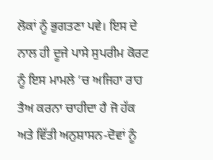ਲੋਕਾਂ ਨੂੰ ਭੁਗਤਣਾ ਪਵੇ। ਇਸ ਦੇ ਨਾਲ ਹੀ ਦੂਜੇ ਪਾਸੇ ਸੁਪਰੀਮ ਕੋਰਟ ਨੂੰ ਇਸ ਮਾਮਲੇ ’ਚ ਅਜਿਹਾ ਰਾਹ ਤੈਅ ਕਰਨਾ ਚਾਹੀਦਾ ਹੈ ਜੋ ਹੱਕ ਅਤੇ ਵਿੱਤੀ ਅਨੁਸ਼ਾਸਨ-ਦੋਵਾਂ ਨੂੰ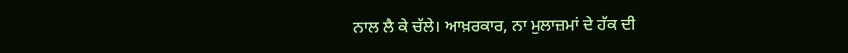ਨਾਲ ਲੈ ਕੇ ਚੱਲੇ। ਆਖ਼ਰਕਾਰ, ਨਾ ਮੁਲਾਜ਼ਮਾਂ ਦੇ ਹੱਕ ਦੀ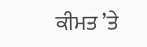ਕੀਮਤ ’ਤੇ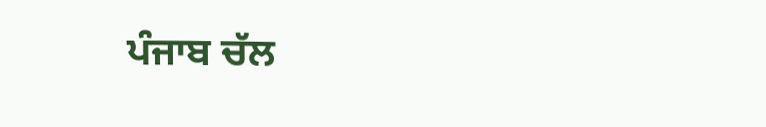ਪੰਜਾਬ ਚੱਲ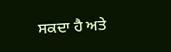ਸਕਦਾ ਹੈ ਅਤੇ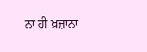ਨਾ ਹੀ ਖ਼ਜ਼ਾਨਾ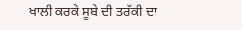ਖਾਲੀ ਕਰਕੇ ਸੂਬੇ ਦੀ ਤਰੱਕੀ ਦਾ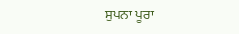ਸੁਪਨਾ ਪੂਰਾ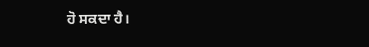ਹੋ ਸਕਦਾ ਹੈ।